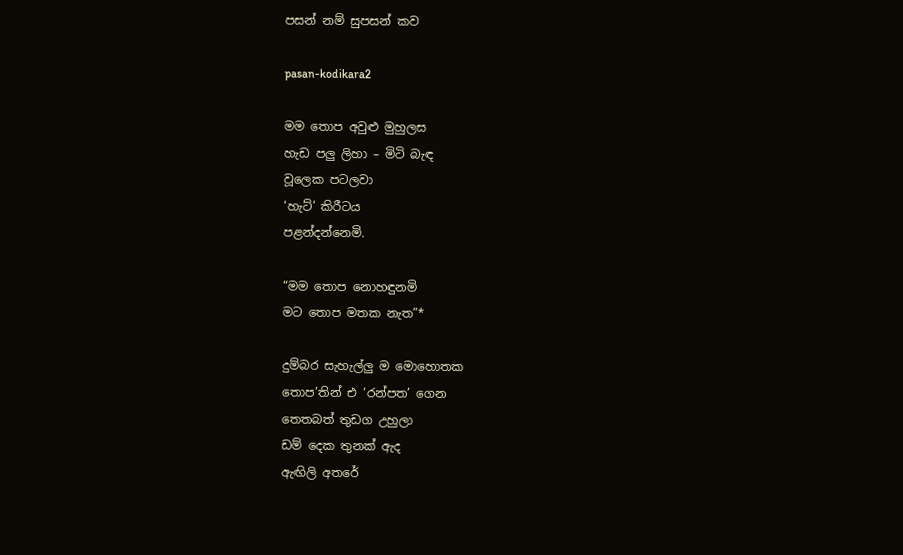පසන් නම් සුපසන් කව

pasan-kodikara2

මම තොප අවුළු මුහුලස
හැඩ පලු ලිහා – මිටි බැඳ
වූලෙක පටලවා
‘හැට්’ කිරීටය
පළන්දන්නෙමි.

“මම තොප නොහඳුනමි
මට තොප මතක නැත”*

දුම්බර සැහැල්ලු ම මොහොතක
තොප’තින් එ ‘රන්පත’ ගෙන
තෙතබත් තුඩග උහුලා
ඩම් දෙක තුනක් ඇද
ඇඟිලි අතරේ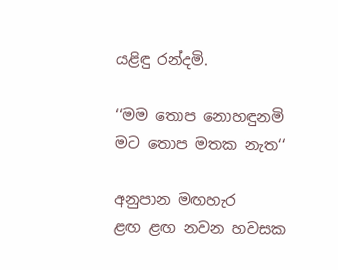යළිඳු රන්දමි.

‘‘මම තොප නොහඳුනමි
මට තොප මතක නැත‘‘

අනුපාන මඟහැර
ළඟ ළඟ නවන හවසක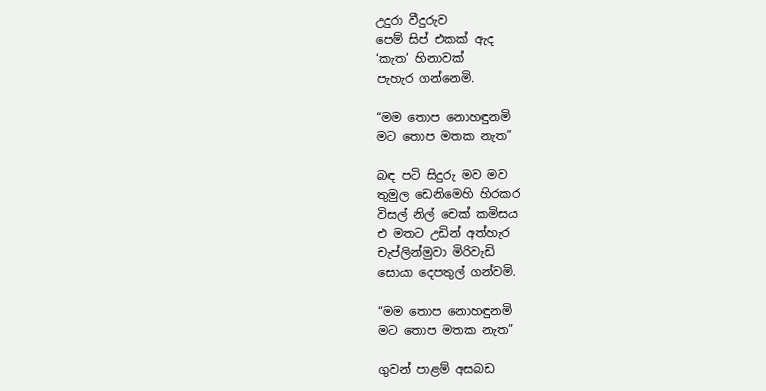උදුරා වීදුරුව
පෙම් සිප් එකක් ඇද
‘කැත’ හිනාවක්
පැහැර ගන්නෙමි.

“මම තොප නොහඳුනමි
මට තොප මතක නැත”

බඳ පටි සිදුරු මව මව
තුමුල ඩෙනිමෙහි හිරකර
විසල් නිල් චෙක් කමිසය
එ මතට උඩින් අත්හැර
චැප්ලින්මුවා මිරිවැඩි
සොයා දෙපතුල් ගන්වමි.

“මම තොප නොහඳුනමි
මට තොප මතක නැත”

ගුවන් පාළම් අසබඩ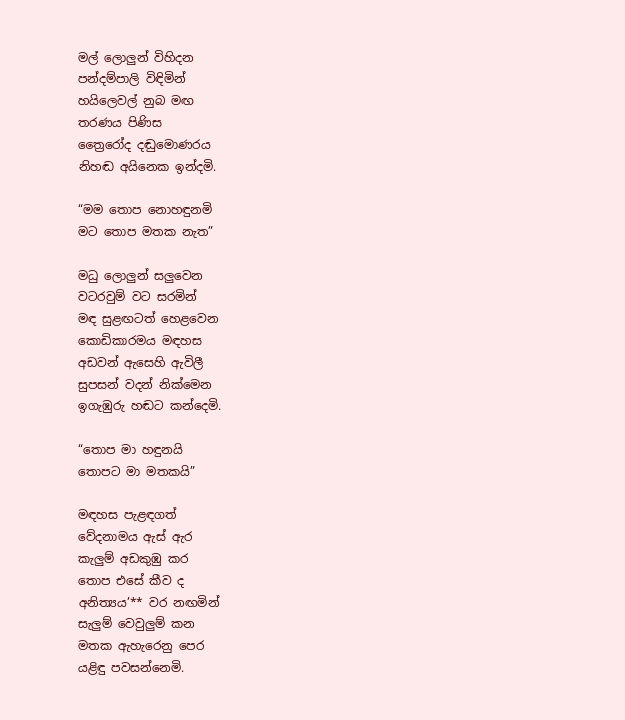මල් ලොලුන් විහිදන
පන්දම්පාලි විඳිමින්
හයිලෙවල් නුබ මඟ
තරණය පිණිස
ත්‍රෛරෝද දඬුමොණරය
නිහඬ අයිනෙක ඉන්දමි.

“මම තොප නොහඳුනමි
මට තොප මතක නැත”

මධු ලොලුන් සලුවෙන
වටරවුම් වට සරමින්
මඳ සුළඟටත් හෙළවෙන
කොඩිකාරමය මඳහස
අඩවන් ඇසෙහි ඇවිලී
සුපසන් වදන් නික්මෙන
ඉගැඹුරු හඬට කන්දෙමි.

“තොප මා හඳුනයි
තොපට මා මතකයි”

මඳහස පැළඳගත්
වේදනාමය ඇස් ඇර
කැලුම් අඩකුඹු කර
තොප එසේ කීව ද
අනිත්‍යය’** වර නඟමින්
සැලුම් වෙවුලුම් කන
මතක ඇහැරෙනු පෙර
යළිඳු පවසන්නෙමි.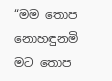“මම තොප නොහඳුනමි
මට තොප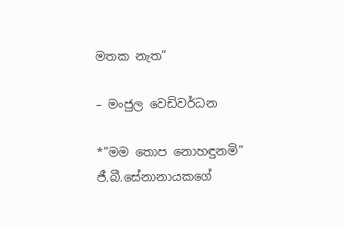මතක නැත”

– මංජුල වෙඩිවර්ධන

*”මම තොප නොහඳුනමි” ජී.බී.සේනානායකගේ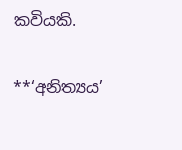කවියකි.

**‘අනිත්‍යය’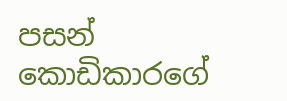පසන් කොඩිකාරගේ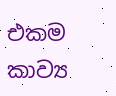එකම කාව්‍ය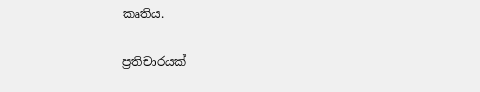කෘතිය.

ප්‍රතිචාරයක්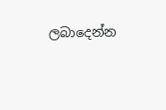ලබාදෙන්න